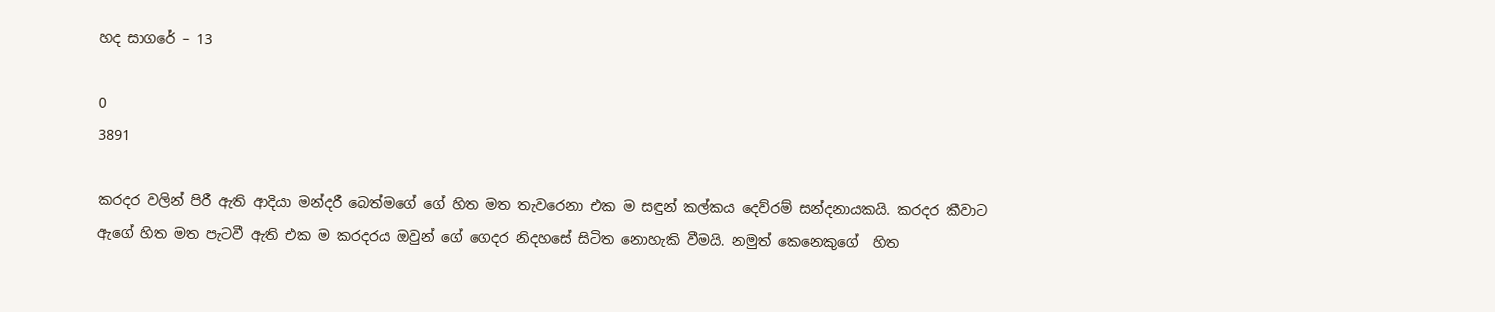හද සාගරේ – 13

0
3891

කරදර වලින් පිරී ඇති ආදියා මන්දරී බෙත්මගේ ගේ හිත මත තැවරෙනා එක ම සඳුන් කල්කය දෙව්රම් සන්දනායකයි. කරදර කීවාට ඇගේ හිත මත පැටවී ඇති එක ම කරදරය ඔවුන් ගේ ගෙදර නිදහසේ සිටිත නොහැකි වීමයි. නමුත් කෙනෙකුගේ  හිත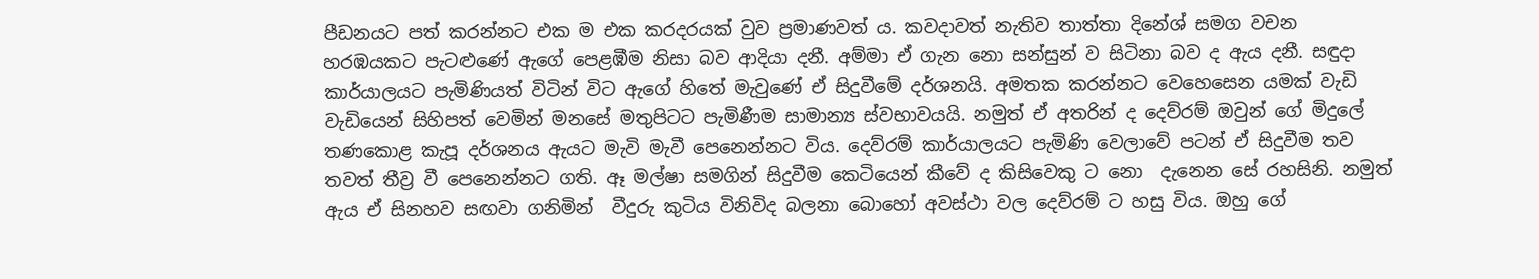පීඩනයට පත් කරන්නට එක ම එක කරදරයක් වුව ප්‍රමාණවත් ය. කවදාවත් නැතිව තාත්තා දිනේශ් සමග වචන හරඹයකට පැටළුණේ ඇගේ පෙළඹීම නිසා බව ආදියා දනී. අම්මා ඒ ගැන නො සන්සුන් ව සිටිනා බව ද ඇය දනී. සඳුදා කාර්යාලයට පැමිණියත් විටින් විට ඇගේ හිතේ මැවුණේ ඒ සිදුවීමේ දර්ශනයි. අමතක කරන්නට වෙහෙසෙන යමක් වැඩි වැඩියෙන් සිහිපත් වෙමින් මනසේ මතුපිටට පැමිණීම සාමාන්‍ය ස්වභාවයයි. නමුත් ඒ අතරින් ද දෙව්රම් ඔවුන් ගේ මිදුලේ තණකොළ කැපූ දර්ශනය ඇයට මැවි මැවී පෙනෙන්නට විය. දෙව්රම් කාර්යාලයට පැමිණි වෙලාවේ පටන් ඒ සිදුවීම තව තවත් තීව්‍ර වී පෙනෙන්නට ගති. ඈ මල්ෂා සමගින් සිදුවීම කෙටියෙන් කීවේ ද කිසිවෙකු ට නො  දැනෙන සේ රහසිනි. නමුත් ඇය ඒ සිනහව සඟවා ගනිමින්  වීදුරු කුටිය විනිවිද බලනා බොහෝ අවස්ථා වල දෙව්රම් ට හසු විය. ඔහු ගේ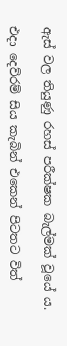ඇස් වල තියුණු රහස් පරීක්ෂක බැල්මක් වූයේ ය.

එදා දෙව්රම් සිය කැබින් එකෙන් පිටතට විත්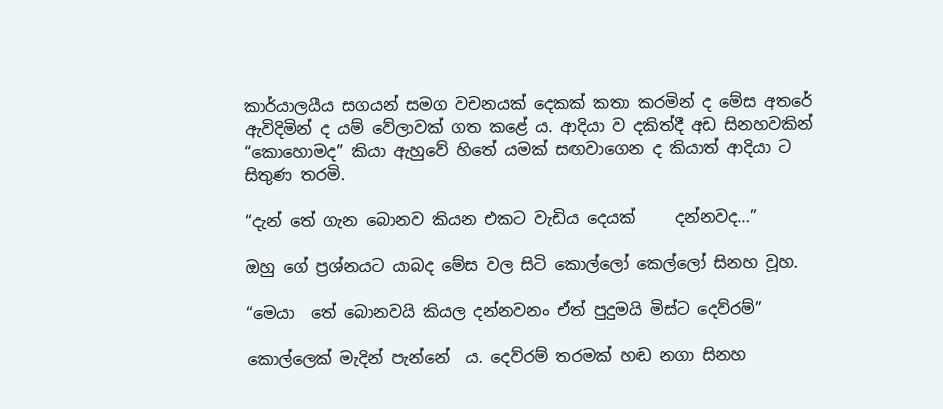කාර්යාලයීය සගයන් සමග වචනයක් දෙකක් කතා කරමින් ද මේස අතරේ ඇවිදිමින් ද යම් වේලාවක් ගත කළේ ය. ආදියා ව දකිත්දී අඩ සිනහවකින් “කොහොමද” කියා ඇහුවේ හිතේ යමක් සඟවාගෙන ද කියාත් ආදියා ට සිතුණ තරමි.

“දැන් තේ ගැන බොනව කියන එකට වැඩිය දෙයක්     දන්නවද…”

ඔහු ගේ ප්‍රශ්නයට යාබද මේස වල සිටි කොල්ලෝ කෙල්ලෝ සිනහ වූහ.

“මෙයා  තේ බොනවයි කියල දන්නවනං ඒත් පුදුමයි මිස්ට දෙව්රම්”

කොල්ලෙක් මැදින් පැන්නේ  ය. දෙව්රම් තරමක් හඬ නගා සිනහ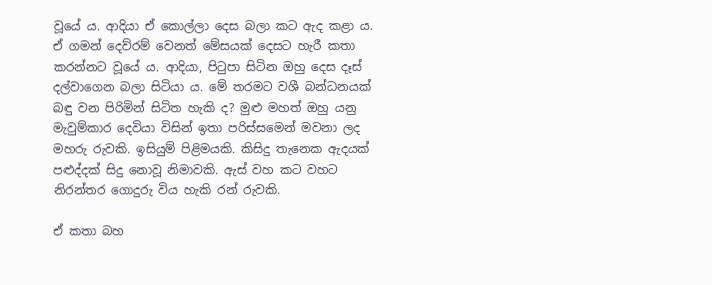වූයේ ය. ආදියා ඒ කොල්ලා දෙස බලා කට ඇද කළා ය. ඒ ගමන් දෙව්රම් වෙනත් මේසයක් දෙසට හැරී කතා කරන්නට වූයේ ය. ආදියා, පිටුපා සිටින ඔහු දෙස දෑස් දල්වාගෙන බලා සිටියා ය. මේ තරමට වශී බන්ධනයක් බඳු වන පිරිමින් සිටිත හැකි ද? මුළු මහත් ඔහු යනු මැවුම්කාර දෙවියා විසින් ඉතා පරිස්සමෙන් මවනා ලද මහරු රුවකි. ඉසියුම් පිළිමයකි. කිසිදු තැනෙක ඇදයක් පළුද්දක් සිදු නොවූ නිමාවකි. ඇස් වහ කට වහට නිරන්තර ගොදුරු විය හැකි රන් රුවකි.

ඒ කතා බහ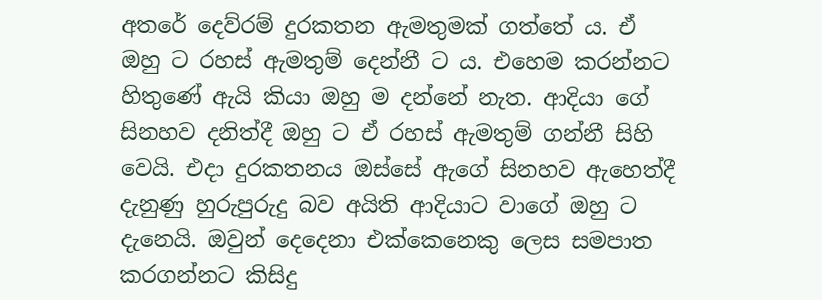අතරේ දෙව්රම් දුරකතන ඇමතුමක් ගත්තේ ය. ඒ ඔහු ට රහස් ඇමතුම් දෙන්නී ට ය. එහෙම කරන්නට හිතුණේ ඇයි කියා ඔහු ම දන්නේ නැත. ආදියා ගේ සිනහව දනිත්දී ඔහු ට ඒ රහස් ඇමතුම් ගන්නී සිහි වෙයි. එදා දුරකතනය ඔස්සේ ඇගේ සිනහව ඇහෙත්දී දැනුණු හුරුපුරුදු බව අයිති ආදියාට වාගේ ඔහු ට දැනෙයි. ඔවුන් දෙදෙනා එක්කෙනෙකු ලෙස සමපාත කරගන්නට කිසිදු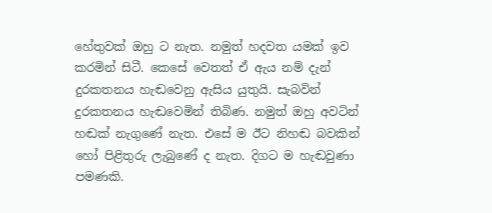හේතුවක් ඔහු ට නැත. නමුත් හදවත යමක් ඉව කරමින් සිටී. කෙසේ වෙතත් ඒ ඇය නම් දැන් දුරකතනය හැඬවෙනු ඇසිය යුතුයි. සැබවින් දුරකතනය හැඬවෙමින් තිබිණ. නමුත් ඔහු අවටින් හඬක් නැගුණේ නැත. එසේ ම ඊට නිහඬ බවකින් හෝ පිළිතුරු ලැබුණේ ද නැත. දිගට ම හැඬවුණා පමණකි.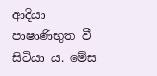ආදියා පාෂාණිභුත වී සිටියා ය. මේස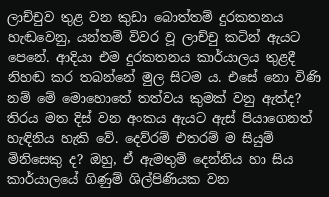ලාච්චුව තුළ වන කුඩා බොත්තම් දුරකතනය හැඬවෙනු, යන්තම් විවර වූ ලාච්චු කටින් ඇයට පෙනේ. ආදියා එම දුරකතනය කාර්යාලය තුළදී නිහඬ කර තබන්නේ මුල සිටම ය. එසේ නො විණි නම් මේ මොහොතේ තත්වය කුමක් වනු ඇත්ද? තිරය මත දිස් වන අංකය ඇයට ඇස් පියාගෙනත් හැඳිනිය හැකි වේ. දෙව්රම් එතරම් ම සියුම් මිනිසෙකු ද? ඔහු, ඒ ඇමතුම් දෙන්නිය හා සිය කාර්යාලයේ ගිණුම් ශිල්පිණියක වන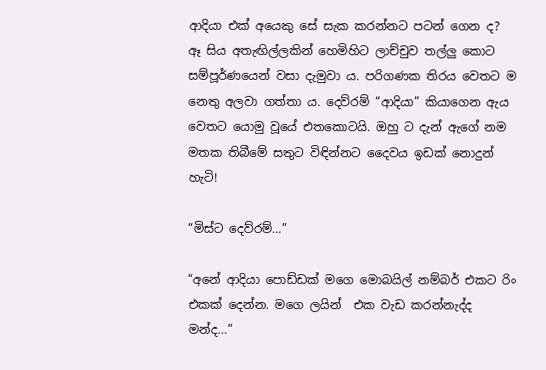ආදියා එක් අයෙකු සේ සැක කරන්නට පටන් ගෙන ද? ඈ සිය අතැඟිල්ලකින් හෙමිහිට ලාච්චුව තල්ලු කොට සම්පූර්ණයෙන් වසා දැමුවා ය. පරිගණක තිරය වෙතට ම නෙතු අලවා ගත්තා ය. දෙව්රම් “ආදියා” කියාගෙන ඇය වෙතට යොමු වූයේ එතකොටයි. ඔහු ට දැන් ඇගේ නම මතක තිබීමේ සතුට විඳින්නට දෛවය ඉඩක් නොදුන් හැටි!

“මිස්ට දෙව්රම්…”

“අනේ ආදියා පොඩ්ඩක් මගෙ මොබයිල් නම්බර් එකට රිං එකක් දෙන්න. මගෙ ලයින්  එක වැඩ කරන්නැද්ද මන්ද…”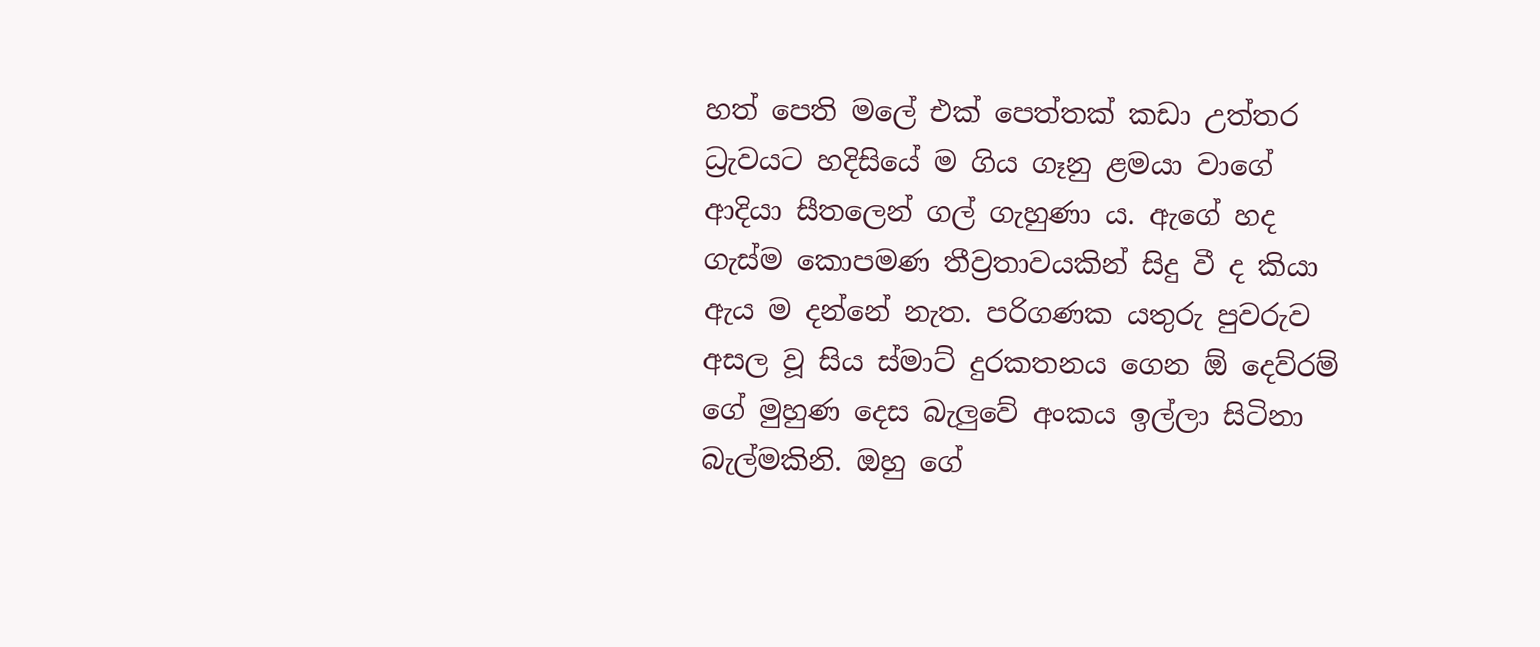හත් පෙති මලේ එක් පෙත්තක් කඩා උත්තර ධ්‍රැවයට හදිසියේ ම ගිය ගෑනු ළමයා වාගේ ආදියා සීතලෙන් ගල් ගැහුණා ය. ඇගේ හද ගැස්ම කොපමණ තීව්‍රතාවයකින් සිදු වී ද කියා ඇය ම දන්නේ නැත. පරිගණක යතුරු පුවරුව අසල වූ සිය ස්මාට් දුරකතනය ගෙන ඕ දෙව්රම් ගේ මුහුණ දෙස බැලුවේ අංකය ඉල්ලා සිටිනා බැල්මකිනි. ඔහු ගේ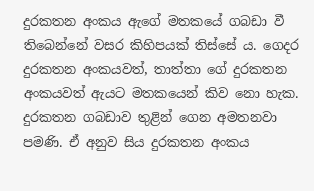දුරකතන අංකය ඇගේ මතකයේ ගබඩා වී තිබෙන්නේ වසර කිහිපයක් තිස්සේ ය. ගෙදර දුරකතන අංකයවත්, තාත්තා ගේ දුරකතන අංකයවත් ඇයට මතකයෙන් කිව නො හැක. දුරකතන ගබඩාව තුළින් ගෙන අමතනවා පමණි. ඒ අනුව සිය දුරකතන අංකය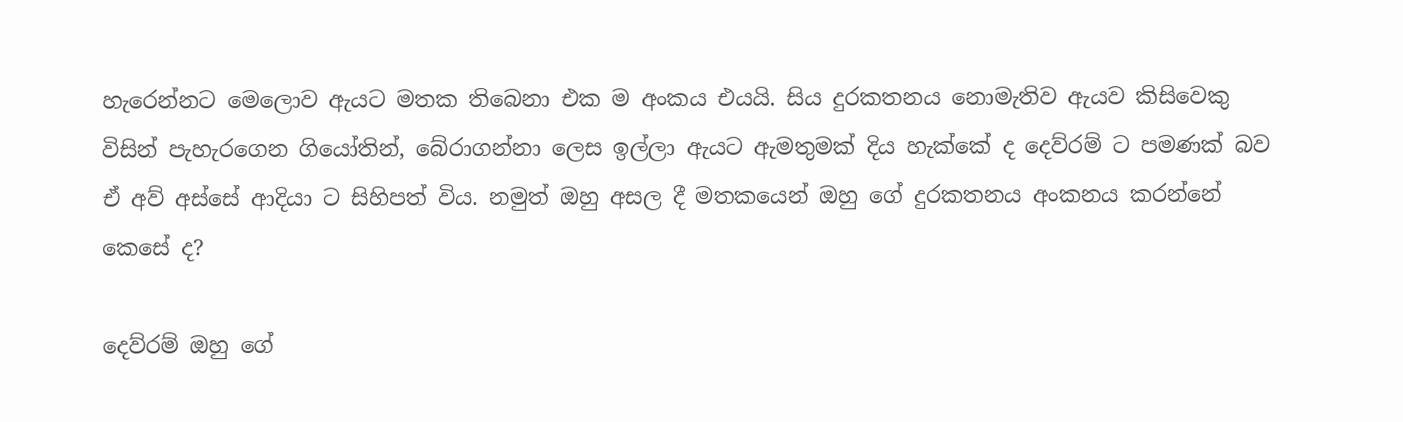හැරෙන්නට මෙලොව ඇයට මතක තිබෙනා එක ම අංකය එයයි. සිය දුරකතනය නොමැතිව ඇයව කිසිවෙකු විසින් පැහැරගෙන ගියෝතින්, බේරාගන්නා ලෙස ඉල්ලා ඇයට ඇමතුමක් දිය හැක්කේ ද දෙව්රම් ට පමණක් බව ඒ අව් අස්සේ ආදියා ට සිහිපත් විය. නමුත් ඔහු අසල දී මතකයෙන් ඔහු ගේ දුරකතනය අංකනය කරන්නේ කෙසේ ද?

දෙව්රම් ඔහු ගේ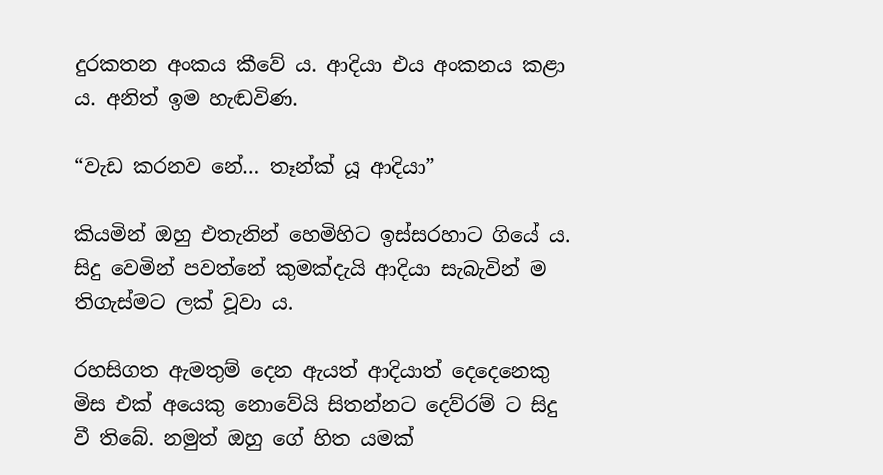දුරකතන අංකය කීවේ ය. ආදියා එය අංකනය කළා ය. අනිත් ඉම හැඬවිණ.

“වැඩ කරනව නේ… තෑන්ක් යූ ආදියා”

කියමින් ඔහු එතැනින් හෙමිහිට ඉස්සරහාට ගියේ ය. සිදු වෙමින් පවත්නේ කුමක්දැයි ආදියා සැබැවින් ම තිගැස්මට ලක් වූවා ය.

රහසිගත ඇමතුම් දෙන ඇයත් ආදියාත් දෙදෙනෙකු මිස එක් අයෙකු නොවේයි සිතන්නට දෙව්රම් ට සිදු වී තිබේ. නමුත් ඔහු ගේ හිත යමක්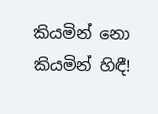කියමින් නො කියමින් හිඳී!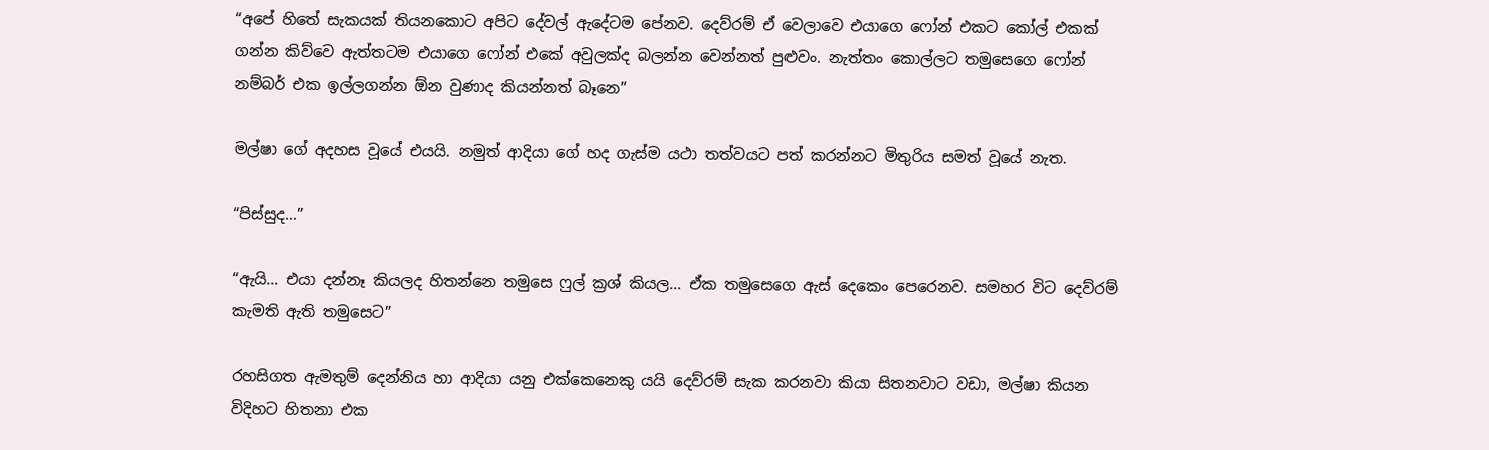“අපේ හිතේ සැකයක් තියනකොට අපිට දේවල් ඇදේටම පේනව. දෙව්රම් ඒ වෙලාවෙ එයාගෙ ෆෝන් එකට කෝල් එකක් ගන්න කිව්වෙ ඇත්තටම එයාගෙ ෆෝන් එකේ අවුලක්ද බලන්න වෙන්නත් පුළුවං. නැත්තං කොල්ලට තමුසෙගෙ ෆෝන් නම්බර් එක ඉල්ලගන්න ඕන වුණාද කියන්නත් බෑනෙ”

මල්ෂා ගේ අදහස වූයේ එයයි. නමුත් ආදියා ගේ හද ගැස්ම යථා තත්වයට පත් කරන්නට මිතුරිය සමත් වූයේ නැත.

“පිස්සුද…”

“ඇයි… එයා දන්නෑ කියලද හිතන්නෙ තමුසෙ ෆුල් ක්‍රශ් කියල… ඒක තමුසෙගෙ ඇස් දෙකෙං පෙරෙනව. සමහර විට දෙව්රම් කැමති ඇති තමුසෙට”

රහසිගත ඇමතුම් දෙන්නිය හා ආදියා යනු එක්කෙනෙකු යයි දෙව්රම් සැක කරනවා කියා සිතනවාට වඩා, මල්ෂා කියන විදිහට හිතනා එක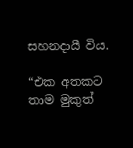සහනදායී විය.

“එක අතකට තාම මුකුත්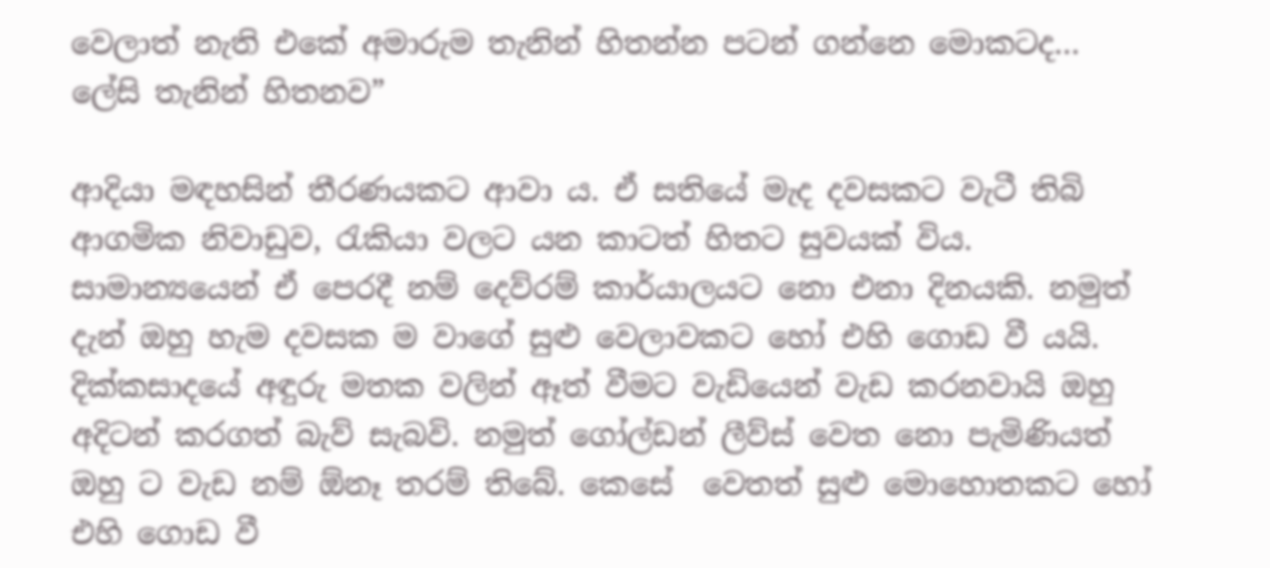වෙලාත් නැති එකේ අමාරුම තැනින් හිතන්න පටන් ගන්නෙ මොකටද… ලේසි තැනින් හිතනව”

ආදියා මඳහසින් තීරණයකට ආවා ය. ඒ සතියේ මැද දවසකට වැටී තිබි ආගමික නිවාඩුව, රැකියා වලට යන කාටත් හිතට සුවයක් විය. සාමාන්‍යයෙන් ඒ පෙරදී නම් දෙව්රම් කාර්යාලයට නො එනා දිනයකි. නමුත් දැන් ඔහු හැම දවසක ම වාගේ සුළු වෙලාවකට හෝ එහි ගොඩ වී යයි. දික්කසාදයේ අඳුරු මතක වලින් ඈත් වීමට වැඩියෙන් වැඩ කරනවායි ඔහු අදිටන් කරගත් බැව් සැබවි. නමුත් ගෝල්ඩන් ලීව්ස් වෙත නො පැමිණියත් ඔහු ට වැඩ නම් ඕනෑ තරම් තිබේ. කෙසේ  වෙතත් සුළු මොහොතකට හෝ එහි ගොඩ වී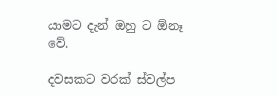යාමට දැන් ඔහු ට ඕනෑ වේ.

දවසකට වරක් ස්වල්ප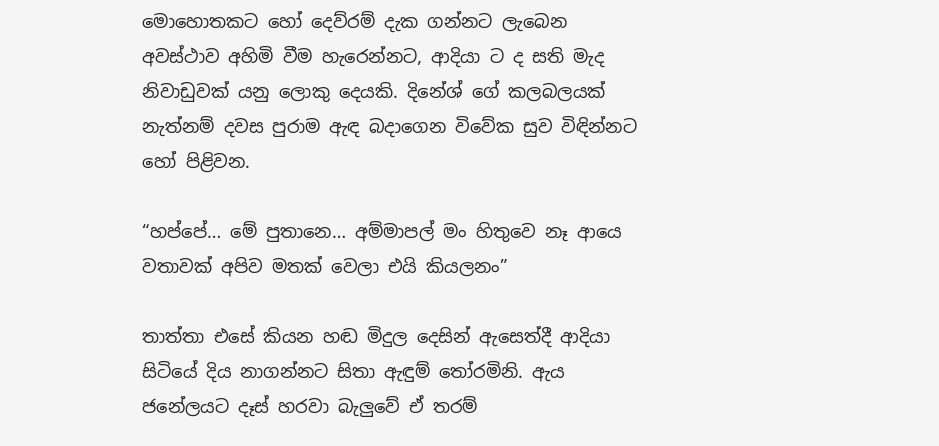මොහොතකට හෝ දෙව්රම් දැක ගන්නට ලැබෙන අවස්ථාව අහිමි වීම හැරෙන්නට, ආදියා ට ද සති මැද නිවාඩුවක් යනු ලොකු දෙයකි. දිනේශ් ගේ කලබලයක් නැත්නම් දවස පුරාම ඇඳ බදාගෙන විවේක සුව විඳින්නට හෝ පිළිවන.

“හප්පේ… මේ පුතානෙ… අම්මාපල් මං හිතුවෙ නෑ ආයෙ වතාවක් අපිව මතක් වෙලා එයි කියලනං”

තාත්තා එසේ කියන හඬ මිදුල දෙසින් ඇසෙත්දී ආදියා සිටියේ දිය නාගන්නට සිතා ඇඳුම් තෝරමිනි. ඇය ජනේලයට දෑස් හරවා බැලුවේ ඒ තරම්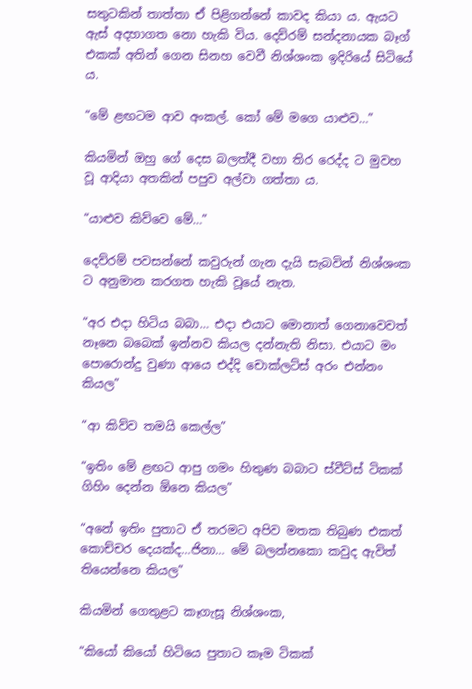සතුටකින් තාත්තා ඒ පිළිගන්නේ කාවද කියා ය. ඇයට ඇස් අදහාගත නො හැකි විය. දෙව්රම් සන්දනායක බෑග් එකක් අතින් ගෙන සිනහ වෙවී නිශ්ශංක ඉදිරියේ සිටියේ ය.

“මේ ළඟටම ආව අංකල්. කෝ මේ මගෙ යාළුව…”

කියමින් ඔහු ගේ දෙස බලත්දී වහා තිර රෙද්ද ට මුවහ වූ ආදියා අතකින් පපුව අල්වා ගත්තා ය.

“යාළුව කිව්වෙ මේ…”

දෙව්රම් පවසන්නේ කවුරුන් ගැන දැයි සැබවින් නිශ්ශංක ට අනුමාන කරගත හැකි වූයේ නැත.

“අර එදා හිටිය බබා… එදා එයාට මොනාත් ගෙනාවෙවත් නෑනෙ බබෙක් ඉන්නව කියල දන්නැති නිසා. එයාට මං පොරොන්දු වුණා ආයෙ එද්දි චොක්ලට්ස් අරං එන්නං කියල”

“ආ කිව්ව තමයි කෙල්ල”

“ඉතිං මේ ළඟට ආපු ගමං හිතුණ බබාට ස්වීට්ස් ටිකක් ගිහිං දෙන්න ඕනෙ කියල”

“අනේ ඉතිං පුතාට ඒ තරමට අපිව මතක තිබුණ එකත් කොච්චර දෙයක්ද…ජිනා… මේ බලන්නකො කවුද ඇවිත් තියෙන්නෙ කියල”

කියමින් ගෙතුළට කෑගැසූ නිශ්ශංක,

“කියෝ කියෝ හිටියෙ පුතාට කෑම ටිකක්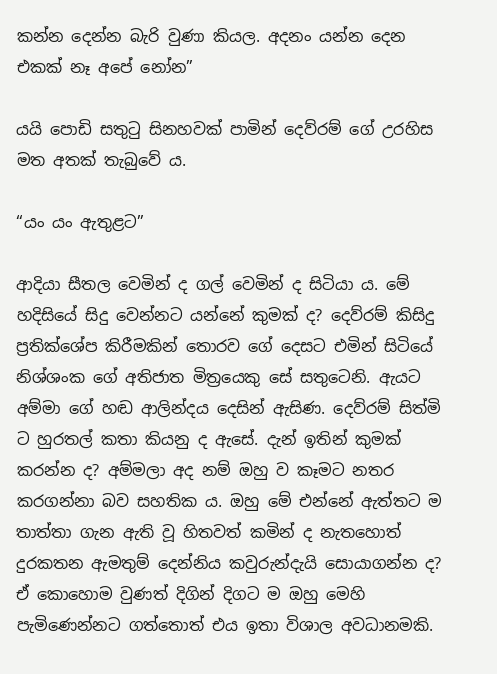කන්න දෙන්න බැරි වුණා කියල. අදනං යන්න දෙන එකක් නෑ අපේ නෝන”

යයි පොඩි සතුටු සිනහවක් පාමින් දෙව්රම් ගේ උරහිස මත අතක් තැබුවේ ය.

“යං යං ඇතුළට”

ආදියා සීතල වෙමින් ද ගල් වෙමින් ද සිටියා ය. මේ හදිසියේ සිදු වෙන්නට යන්නේ කුමක් ද? දෙව්රම් කිසිදු ප්‍රතික්ශේප කිරීමකින් තොරව ගේ දෙසට එමින් සිටියේ නිශ්ශංක ගේ අතිජාත මිත්‍රයෙකු සේ සතුටෙනි. ඇයට අම්මා ගේ හඬ ආලින්දය දෙසින් ඇසිණ. දෙව්රම් සිත්මි ට හුරතල් කතා කියනු ද ඇසේ. දැන් ඉතින් කුමක් කරන්න ද? අම්මලා අද නම් ඔහු ව කෑමට නතර කරගන්නා බව සහතික ය. ඔහු මේ එන්නේ ඇත්තට ම තාත්තා ගැන ඇති වූ හිතවත් කමින් ද නැතහොත් දුරකතන ඇමතුම් දෙන්නිය කවුරුන්දැයි සොයාගන්න ද? ඒ කොහොම වුණත් දිගින් දිගට ම ඔහු මෙහි පැමිණෙන්නට ගත්තොත් එය ඉතා විශාල අවධානමකි.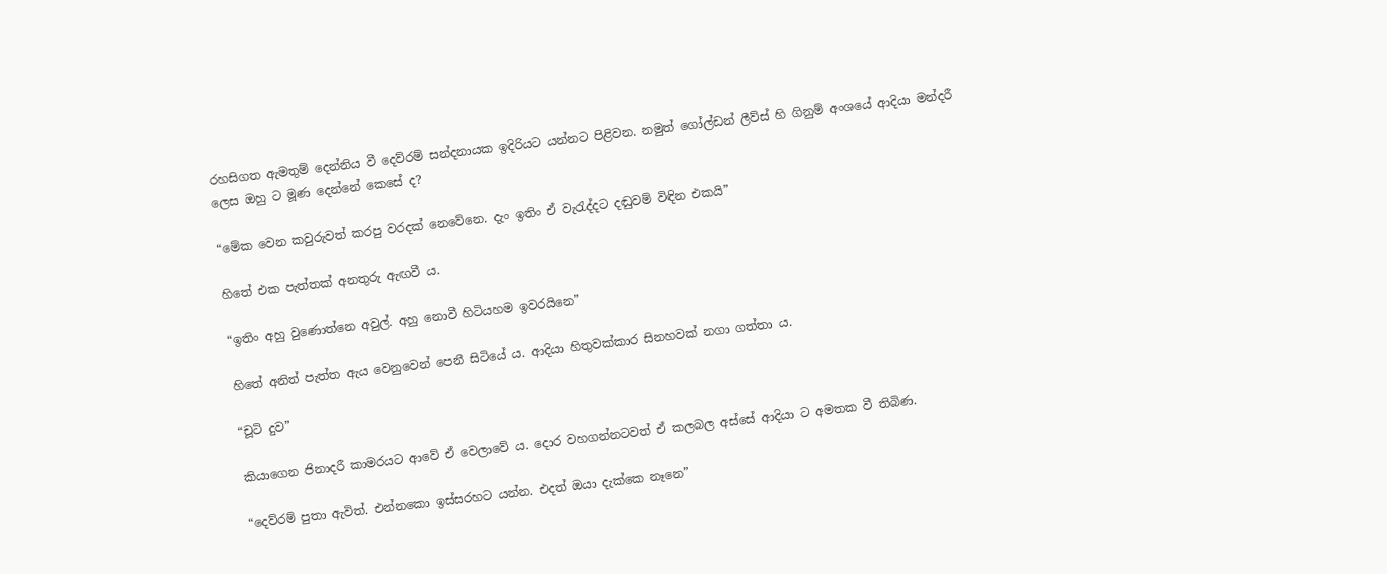රහසිගත ඇමතුම් දෙන්නිය වී දෙව්රම් සන්දනායක ඉදිරියට යන්නට පිළිවන. නමුත් ගෝල්ඩන් ලීව්ස් හි ගිනුම් අංශයේ ආදියා මන්දරී ලෙස ඔහු ට මූණ දෙන්නේ කෙසේ ද?

“මේක වෙන කවුරුවත් කරපු වරදක් නෙවේනෙ. දැං ඉතිං ඒ වැරැද්දට දඬුවම් විඳින එකයි”

හිතේ එක පැත්තක් අනතුරු ඇඟවී ය.

“ඉතිං අහු වුණොත්නෙ අවුල්. අහු නොවී හිටියහම ඉවරයිනෙ”

හිතේ අනිත් පැත්ත ඇය වෙනුවෙන් පෙනී සිටියේ ය. ආදියා හිතුවක්කාර සිනහවක් නගා ගත්තා ය.

“චූටි දුව”

කියාගෙන ජිනාදරී කාමරයට ආවේ ඒ වෙලාවේ ය. දොර වහගන්නටවත් ඒ කලබල අස්සේ ආදියා ට අමතක වී තිබිණ.

“දෙව්රම් පුතා ඇවිත්. එන්නකො ඉස්සරහට යන්න. එදත් ඔයා දැක්කෙ නෑනෙ”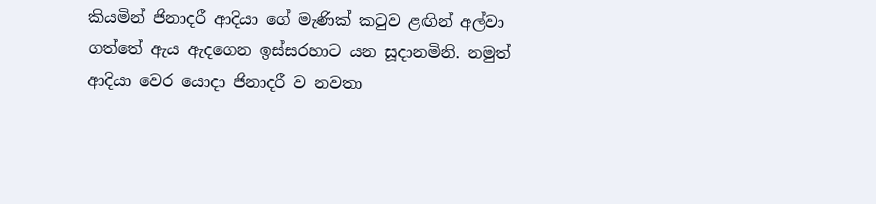කියමින් ජිනාදරී ආදියා ගේ මැණික් කටුව ළඟින් අල්වා ගත්තේ ඇය ඇදගෙන ඉස්සරහාට යන සූදානමිනි. නමුත් ආදියා වෙර යොදා ජිනාදරී ව නවතා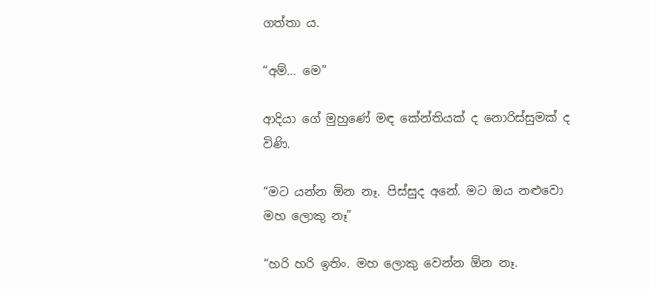ගත්තා ය.

“අම්… මෙ”

ආදියා ගේ මුහුණේ මඳ කේන්තියක් ද නොරිස්සුමක් ද විණි.

“මට යන්න ඕන නෑ. පිස්සුද අනේ. මට ඔය නළුවො  මහ ලොකු නෑ”

“හරි හරි ඉතිං. මහ ලොකු වෙන්න ඕන නෑ.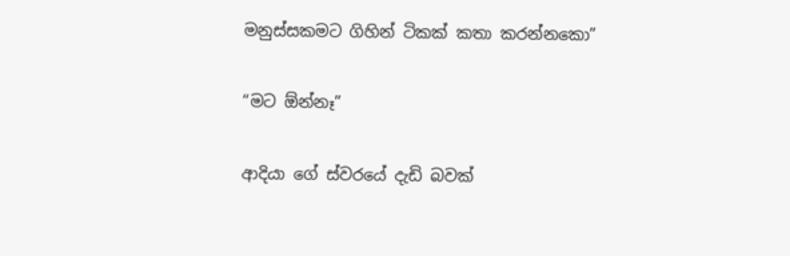මනුස්සකමට ගිහින් ටිකක් කතා කරන්නකො”

“මට ඕන්නෑ”

ආදියා ගේ ස්වරයේ දැඩි බවක්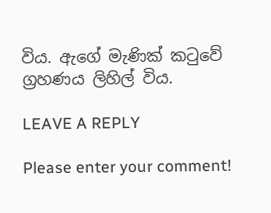විය. ඇගේ මැණික් කටුවේ ග්‍රහණය ලිහිල් විය.

LEAVE A REPLY

Please enter your comment!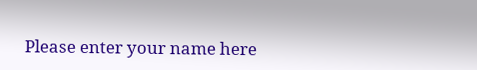Please enter your name here